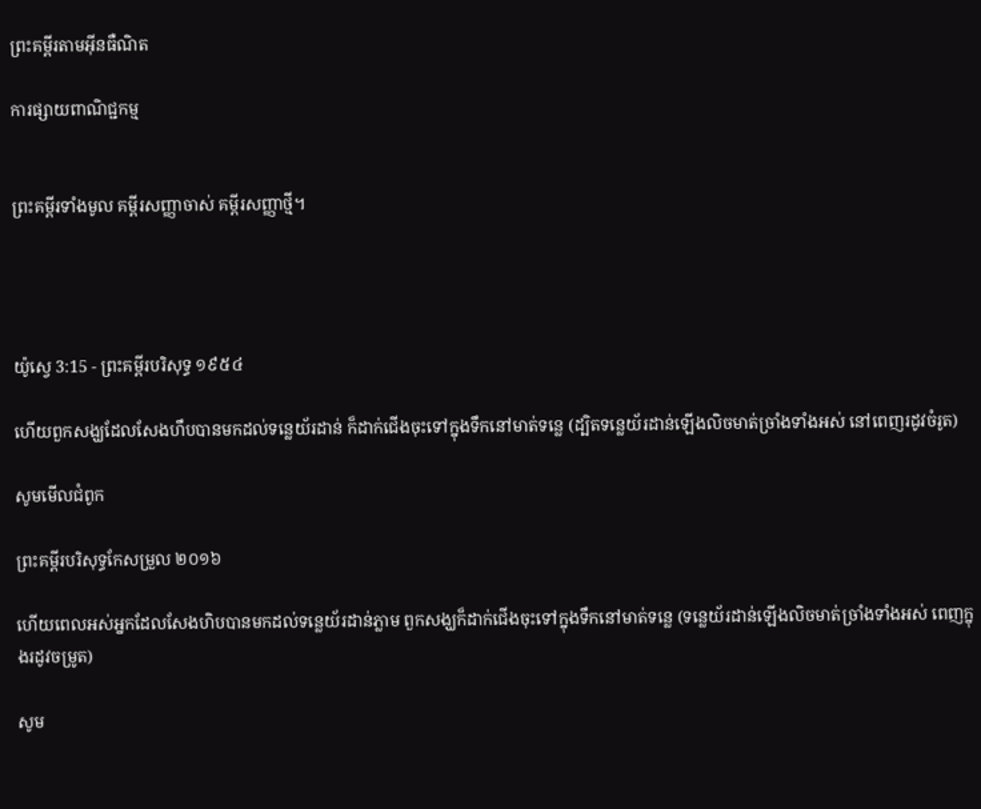ព្រះគម្ពីរតាមអ៊ីនធឺណិត

ការផ្សាយពាណិជ្ជកម្ម


ព្រះគម្ពីរទាំងមូល គម្ពីរសញ្ញាចាស់ គម្ពីរសញ្ញាថ្មី។




យ៉ូស្វេ 3:15 - ព្រះគម្ពីរបរិសុទ្ធ ១៩៥៤

ហើយពួកសង្ឃដែលសែងហឹបបានមកដល់ទន្លេយ័រដាន់ ក៏ដាក់ជើងចុះទៅក្នុងទឹកនៅមាត់ទន្លេ (ដ្បិតទន្លេយ័រដាន់ឡើងលិចមាត់ច្រាំងទាំងអស់ នៅពេញរដូវចំរូត)

សូមមើលជំពូក

ព្រះគម្ពីរបរិសុទ្ធកែសម្រួល ២០១៦

ហើយពេលអស់អ្នកដែលសែងហិបបានមកដល់ទន្លេយ័រដាន់ភ្លាម ពួកសង្ឃក៏ដាក់ជើងចុះទៅក្នុងទឹកនៅមាត់ទន្លេ (ទន្លេយ័រដាន់ឡើងលិចមាត់ច្រាំងទាំងអស់ ពេញក្នុងរដូវចម្រូត)

សូម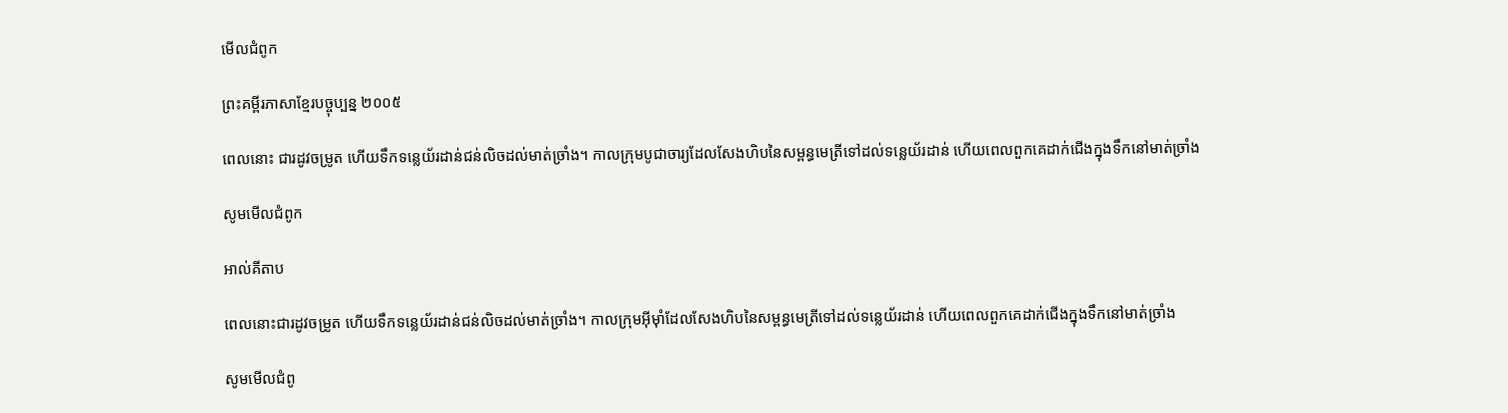មើលជំពូក

ព្រះគម្ពីរភាសាខ្មែរបច្ចុប្បន្ន ២០០៥

ពេលនោះ ជារដូវចម្រូត ហើយទឹកទន្លេយ័រដាន់ជន់លិចដល់មាត់ច្រាំង។ កាលក្រុមបូជា‌ចារ្យដែលសែងហិបនៃសម្ពន្ធ‌មេត្រីទៅដល់ទន្លេយ័រដាន់ ហើយពេលពួកគេដាក់ជើងក្នុងទឹកនៅមាត់ច្រាំង

សូមមើលជំពូក

អាល់គីតាប

ពេលនោះជារដូវចម្រូត ហើយទឹកទន្លេយ័រដាន់ជន់លិចដល់មាត់ច្រាំង។ កាលក្រុមអ៊ីមុាំដែលសែងហិបនៃសម្ពន្ធ‌មេត្រីទៅដល់ទន្លេយ័រដាន់ ហើយពេលពួកគេដាក់ជើងក្នុងទឹកនៅមាត់ច្រាំង

សូមមើលជំពូ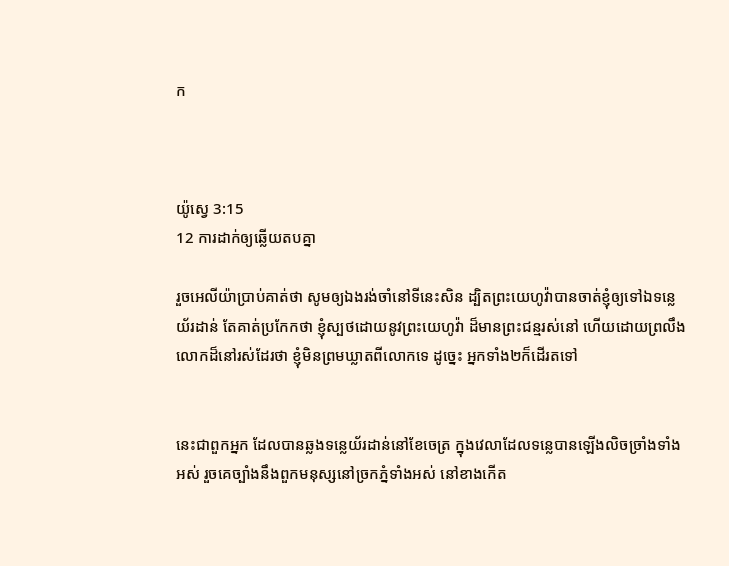ក



យ៉ូស្វេ 3:15
12 ការដាក់ឲ្យឆ្លើយតបគ្នា

រួចអេលីយ៉ាប្រាប់គាត់ថា សូមឲ្យឯងរង់‌ចាំនៅទីនេះសិន ដ្បិតព្រះ‌យេហូវ៉ាបានចាត់ខ្ញុំឲ្យទៅឯទន្លេយ័រដាន់ តែគាត់ប្រកែកថា ខ្ញុំស្បថដោយនូវព្រះ‌យេហូវ៉ា ដ៏មានព្រះ‌ជន្មរស់នៅ ហើយដោយព្រលឹងលោកដ៏នៅរស់ដែរថា ខ្ញុំមិនព្រមឃ្លាតពីលោកទេ ដូច្នេះ អ្នកទាំង២ក៏ដើរតទៅ


នេះជាពួកអ្នក ដែលបានឆ្លងទន្លេយ័រដាន់នៅខែចេត្រ ក្នុងវេលាដែលទន្លេបានឡើងលិចច្រាំងទាំងអស់ រួចគេច្បាំងនឹងពួកមនុស្សនៅច្រកភ្នំទាំងអស់ នៅខាងកើត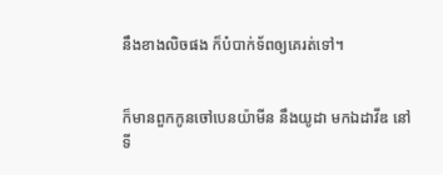នឹងខាងលិចផង ក៏បំបាក់ទ័ពឲ្យគេរត់ទៅ។


ក៏មានពួកកូនចៅបេន‌យ៉ាមីន នឹងយូដា មកឯដាវីឌ នៅទី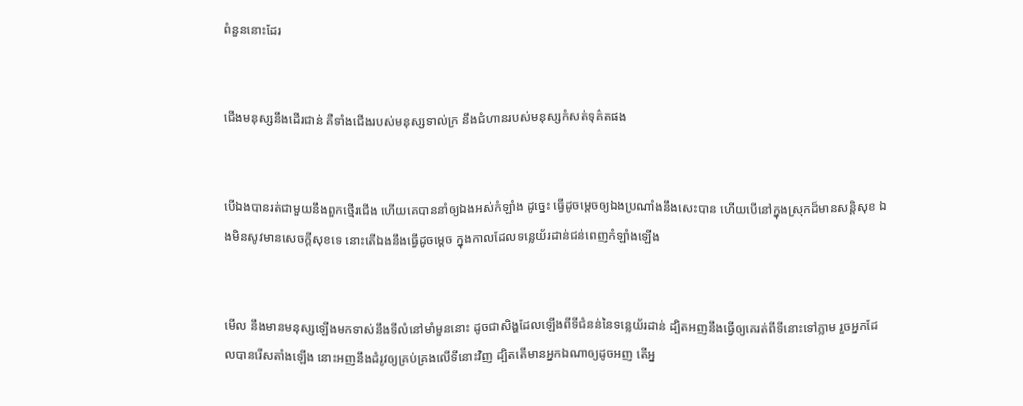ពំនួននោះដែរ


ជើងមនុស្សនឹងដើរជាន់ គឺទាំងជើងរបស់មនុស្សទាល់ក្រ នឹងជំហានរបស់មនុស្សកំសត់ទុគ៌តផង


បើឯងបានរត់ជាមួយនឹងពួកថ្មើរជើង ហើយគេបាននាំឲ្យឯងអស់កំឡាំង ដូច្នេះ ធ្វើដូចម្តេចឲ្យឯងប្រណាំងនឹងសេះបាន ហើយបើនៅក្នុងស្រុកដ៏មានសន្តិ‌សុខ ឯងមិន‌សូវមានសេចក្ដីសុខទេ នោះតើឯងនឹងធ្វើដូចម្តេច ក្នុងកាលដែលទន្លេយ័រដាន់ជន់ពេញកំឡាំងឡើង


មើល នឹងមានមនុស្សឡើងមកទាស់នឹងទីលំនៅមាំ‌មួននោះ ដូចជាសិង្ហដែលឡើងពីទីជំនន់នៃទន្លេយ័រដាន់ ដ្បិតអញនឹងធ្វើឲ្យគេរត់ពីទីនោះទៅភ្លាម រួចអ្នកដែលបានរើសតាំងឡើង នោះអញនឹងដំរូវឲ្យគ្រប់‌គ្រងលើទីនោះវិញ ដ្បិតតើមានអ្នកឯណាឲ្យដូចអញ តើអ្ន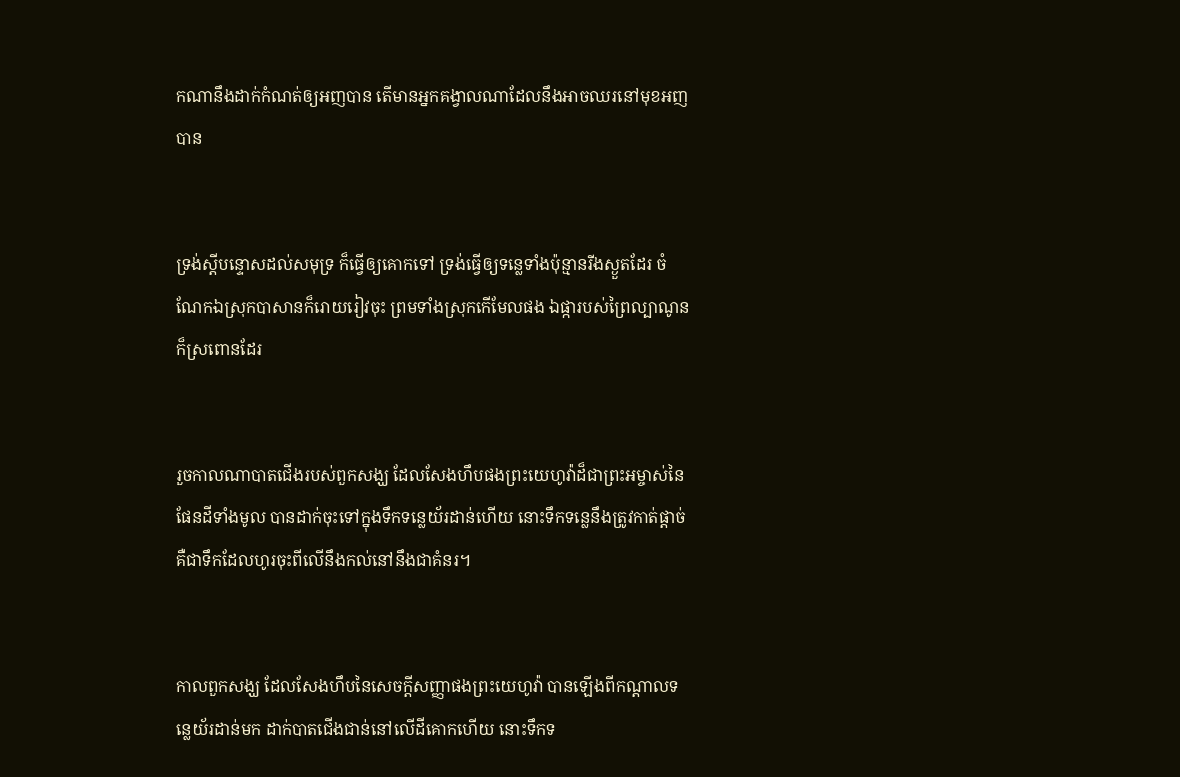កណានឹងដាក់កំណត់ឲ្យអញបាន តើមានអ្នកគង្វាលណាដែលនឹងអាចឈរនៅមុខអញបាន


ទ្រង់ស្តីបន្ទោសដល់សមុទ្រ ក៏ធ្វើឲ្យគោកទៅ ទ្រង់ធ្វើឲ្យទន្លេទាំងប៉ុន្មានរីងស្ងួតដែរ ចំណែកឯស្រុកបាសានក៏រោយ‌រៀវចុះ ព្រមទាំងស្រុកកើមែលផង ឯផ្ការបស់ព្រៃល្បាណូនក៏ស្រពោនដែរ


រួចកាលណាបាតជើងរបស់ពួកសង្ឃ ដែលសែងហឹបផងព្រះ‌យេហូវ៉ាដ៏ជាព្រះ‌អម្ចាស់នៃផែនដីទាំងមូល បានដាក់ចុះទៅក្នុងទឹកទន្លេយ័រដាន់ហើយ នោះទឹកទន្លេនឹងត្រូវកាត់ផ្តាច់ គឺជាទឹកដែលហូរចុះពីលើនឹងកល់នៅនឹងជាគំនរ។


កាលពួកសង្ឃ ដែលសែងហឹបនៃសេចក្ដីសញ្ញាផងព្រះ‌យេហូវ៉ា បានឡើងពីកណ្តាលទន្លេយ័រដាន់មក ដាក់បាតជើងជាន់នៅលើដីគោកហើយ នោះទឹកទ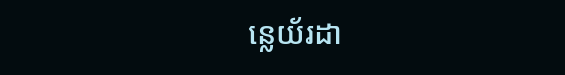ន្លេយ័រដា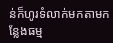ន់ក៏ហូរទំលាក់មកតាមកន្លែងធម្ម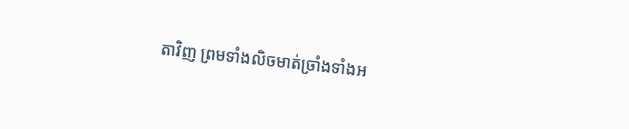តាវិញ ព្រមទាំងលិចមាត់ច្រាំងទាំងអ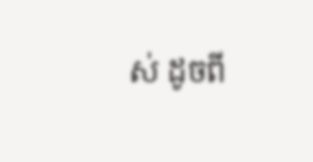ស់ ដូចពី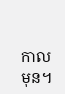កាលមុន។